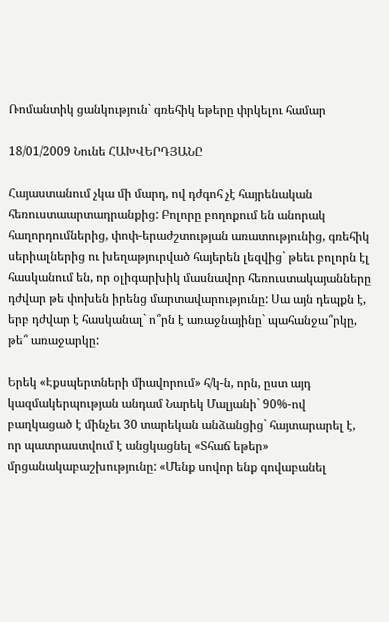Ռոմանտիկ ցանկություն` գռեհիկ եթերը փրկելու համար

18/01/2009 Նունե ՀԱԽՎԵՐԴՅԱՆԸ

Հայաստանում չկա մի մարդ, ով դժգոհ չէ հայրենական հեռուստաարտադրանքից: Բոլորը բողոքում են անորակ հաղորդումներից, փոփ-երաժշտության առատությունից, գռեհիկ սերիալներից ու խեղաթյուրված հայերեն լեզվից` թեեւ բոլորն էլ հասկանում են, որ օլիգարխիկ մասնավոր հեռուստակայանները դժվար թե փոխեն իրենց մարտավարությունը: Սա այն դեպքն է, երբ դժվար է հասկանալ` ո՞րն է առաջնայինը` պահանջա՞րկը, թե՞ առաջարկը:

Երեկ «Էքսպերտների միավորում» հ/կ-ն, որն, ըստ այդ կազմակերպության անդամ Նարեկ Մալյանի` 90%-ով բաղկացած է մինչեւ 30 տարեկան անձանցից` հայտարարել է, որ պատրաստվում է անցկացնել «Տհաճ եթեր» մրցանակաբաշխությունը: «Մենք սովոր ենք գովաբանել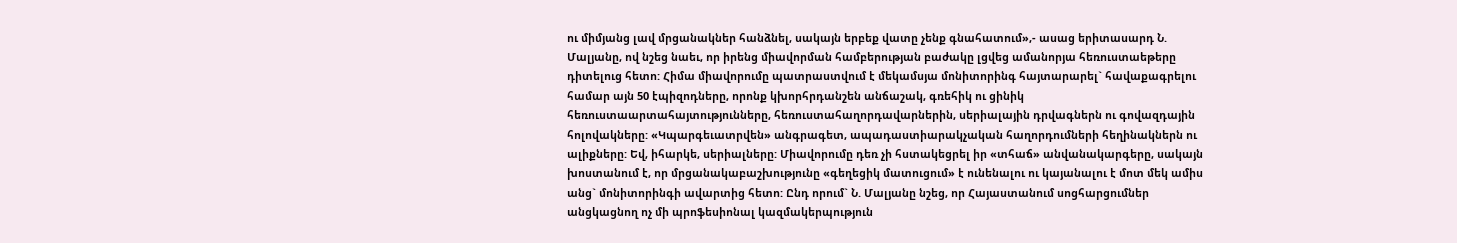ու միմյանց լավ մրցանակներ հանձնել, սակայն երբեք վատը չենք գնահատում»,- ասաց երիտասարդ Ն. Մալյանը, ով նշեց նաեւ, որ իրենց միավորման համբերության բաժակը լցվեց ամանորյա հեռուստաեթերը դիտելուց հետո: Հիմա միավորումը պատրաստվում է մեկամսյա մոնիտորինգ հայտարարել` հավաքագրելու համար այն 50 էպիզոդները, որոնք կխորհրդանշեն անճաշակ, գռեհիկ ու ցինիկ հեռուստաարտահայտությունները, հեռուստահաղորդավարներին, սերիալային դրվագներն ու գովազդային հոլովակները: «Կպարգեւատրվեն» անգրագետ, ապադաստիարակչական հաղորդումների հեղինակներն ու ալիքները: Եվ, իհարկե, սերիալները: Միավորումը դեռ չի հստակեցրել իր «տհաճ» անվանակարգերը, սակայն խոստանում է, որ մրցանակաբաշխությունը «գեղեցիկ մատուցում» է ունենալու ու կայանալու է մոտ մեկ ամիս անց` մոնիտորինգի ավարտից հետո: Ընդ որում` Ն. Մալյանը նշեց, որ Հայաստանում սոցհարցումներ անցկացնող ոչ մի պրոֆեսիոնալ կազմակերպություն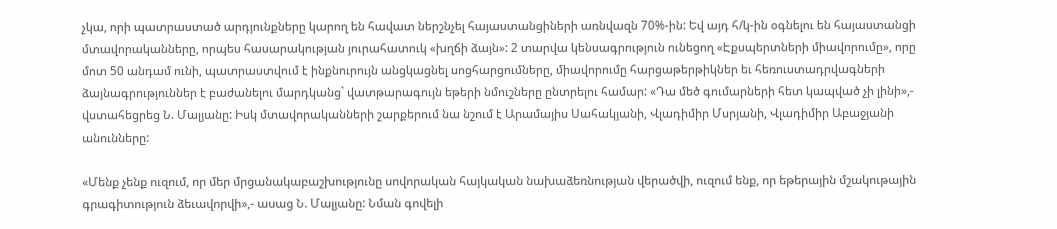չկա, որի պատրաստած արդյունքները կարող են հավատ ներշնչել հայաստանցիների առնվազն 70%-ին: Եվ այդ հ/կ-ին օգնելու են հայաստանցի մտավորականները, որպես հասարակության յուրահատուկ «խղճի ձայն»: 2 տարվա կենսագրություն ունեցող «Էքսպերտների միավորումը», որը մոտ 50 անդամ ունի, պատրաստվում է ինքնուրույն անցկացնել սոցհարցումները, միավորումը հարցաթերթիկներ եւ հեռուստադրվագների ձայնագրություններ է բաժանելու մարդկանց` վատթարագույն եթերի նմուշները ընտրելու համար: «Դա մեծ գումարների հետ կապված չի լինի»,- վստահեցրեց Ն. Մալյանը: Իսկ մտավորականների շարքերում նա նշում է Արամայիս Սահակյանի, Վլադիմիր Մսրյանի, Վլադիմիր Աբաջյանի անունները:

«Մենք չենք ուզում, որ մեր մրցանակաբաշխությունը սովորական հայկական նախաձեռնության վերածվի, ուզում ենք, որ եթերային մշակութային գրագիտություն ձեւավորվի»,- ասաց Ն. Մալյանը: Նման գովելի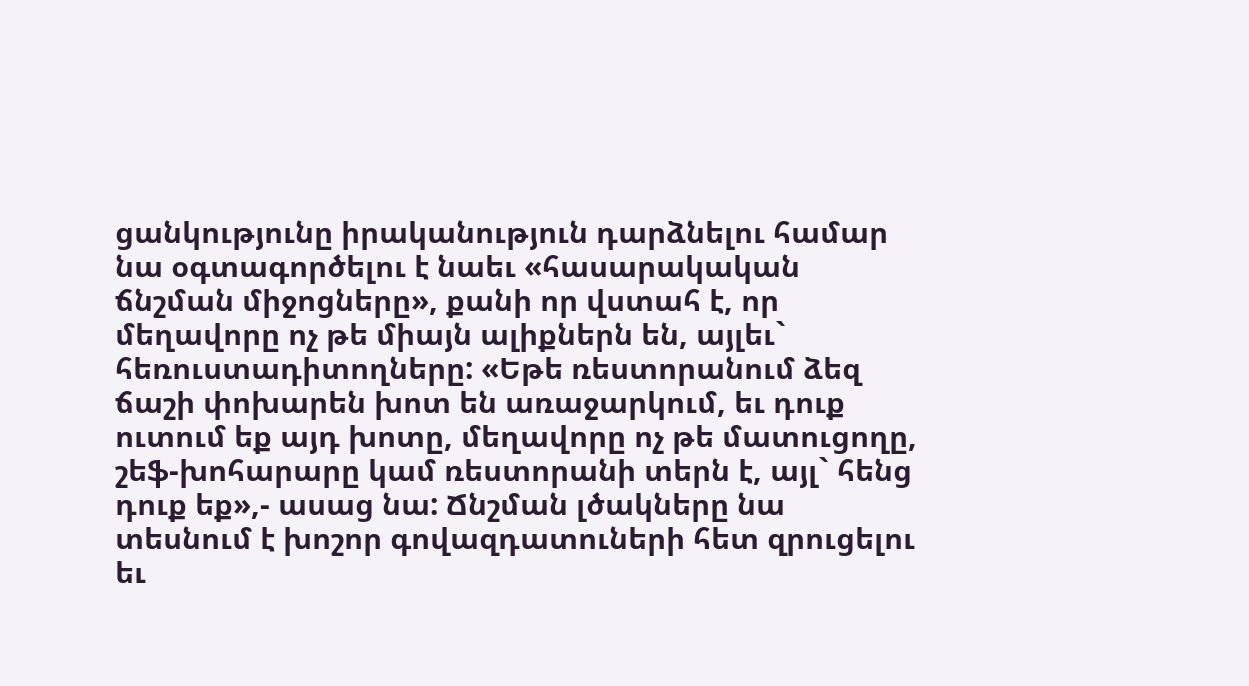ցանկությունը իրականություն դարձնելու համար նա օգտագործելու է նաեւ «հասարակական ճնշման միջոցները», քանի որ վստահ է, որ մեղավորը ոչ թե միայն ալիքներն են, այլեւ` հեռուստադիտողները: «Եթե ռեստորանում ձեզ ճաշի փոխարեն խոտ են առաջարկում, եւ դուք ուտում եք այդ խոտը, մեղավորը ոչ թե մատուցողը, շեֆ-խոհարարը կամ ռեստորանի տերն է, այլ` հենց դուք եք»,- ասաց նա: Ճնշման լծակները նա տեսնում է խոշոր գովազդատուների հետ զրուցելու եւ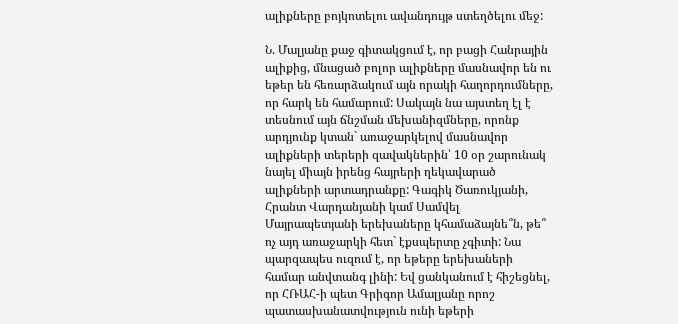ալիքները բոյկոտելու ավանդույթ ստեղծելու մեջ:

Ն. Մալյանը քաջ գիտակցում է, որ բացի Հանրային ալիքից, մնացած բոլոր ալիքները մասնավոր են ու եթեր են հեռարձակում այն որակի հաղորդումները, որ հարկ են համարում: Սակայն նա այստեղ էլ է տեսնում այն ճնշման մեխանիզմները, որոնք արդյունք կտան` առաջարկելով մասնավոր ալիքների տերերի զավակներին՝ 10 օր շարունակ նայել միայն իրենց հայրերի ղեկավարած ալիքների արտադրանքը: Գագիկ Ծառուկյանի, Հրանտ Վարդանյանի կամ Սամվել Մայրապետյանի երեխաները կհամաձայնե՞ն, թե՞ ոչ այդ առաջարկի հետ` էքսպերտը չգիտի: Նա պարզապես ուզում է, որ եթերը երեխաների համար անվտանգ լինի: Եվ ցանկանում է հիշեցնել, որ ՀՌԱՀ-ի պետ Գրիգոր Ամալյանը որոշ պատասխանատվություն ունի եթերի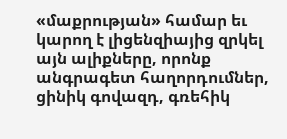«մաքրության» համար եւ կարող է լիցենզիայից զրկել այն ալիքները, որոնք անգրագետ հաղորդումներ, ցինիկ գովազդ, գռեհիկ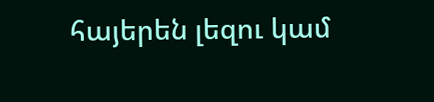հայերեն լեզու կամ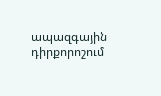ապազգային դիրքորոշում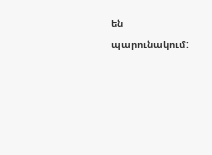են պարունակում: